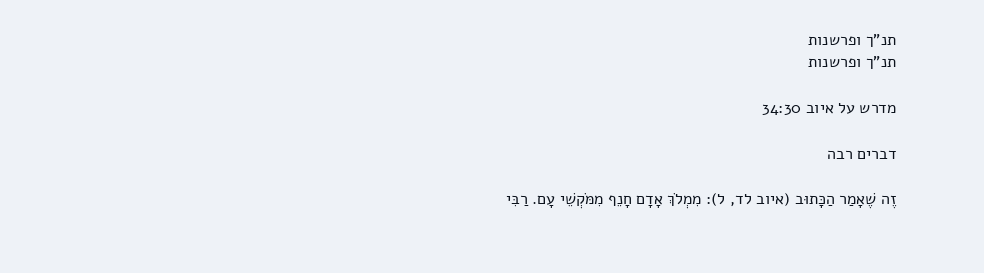תנ"ך ופרשנות
תנ"ך ופרשנות

מדרש על איוב 34:30

דברים רבה

זֶה שֶׁאָמַר הַכָּתוּב (איוב לד, ל): מִמְלֹךְ אָדָם חָנֵף מִמֹּקְשֵׁי עָם. רַבִּי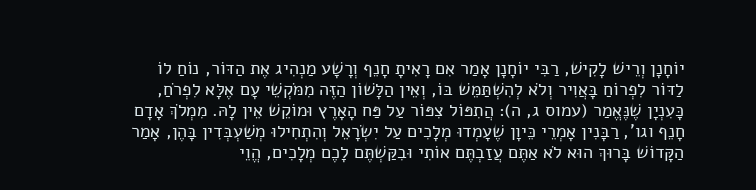יוֹחָנָן וְרֵישׁ לָקִישׁ, רַבִּי יוֹחָנָן אָמַר אִם רָאִיתָ חָנֵף וְרָשָׁע מַנְהִיג אֶת הַדּוֹר, נוֹחַ לוֹ לַדּוֹר לִפְרוֹחַ בָּאֲוִיר וְלֹא לְהִשְׁתַּמֵּשׁ בּוֹ, וְאֵין הַלָּשׁוֹן הַזֶּה מִמֹּקְשֵׁי עָם אֶלָּא לִפְרֹחַ, כָּעִנְיָן שֶׁנֶּאֱמַר (עמוס ג, ה): הֲתִפּוֹל צִפּוֹר עַל פַּח הָאָרֶץ וּמוֹקֵשׁ אֵין לָהּ. מִמְלֹךְ אָדָם חָנֵף וגו', רַבָּנִין אָמְרֵי כֵּיוָן שֶׁעָמְדוּ מְלָכִים עַל יִשְׂרָאֵל וְהִתְחִילוּ מְשַׁעְבְּדִין בָּהֶן, אָמַר הַקָּדוֹשׁ בָּרוּךְ הוּא לֹא אַתֶּם עֲזַבְתֶּם אוֹתִי וּבִקַּשְׁתֶּם לָכֶם מְלָכִים, הֱוֵי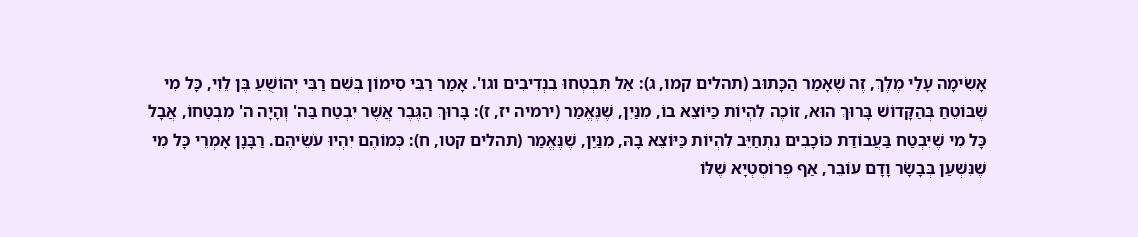אָשִׂימָה עָלַי מֶלֶךְ, זֶה שֶׁאָמַר הַכָּתוּב (תהלים קמו, ג): אַל תִּבְטְחוּ בִנְדִיבִים וגו'. אָמַר רַבִּי סִימוֹן בְּשֵׁם רַבִּי יְהוֹשֻׁעַ בֶּן לֵוִי, כָּל מִי שֶׁבּוֹטֵחַ בְּהַקָּדוֹשׁ בָּרוּךְ הוּא, זוֹכֶה לִהְיוֹת כַּיּוֹצֵא בוֹ, מִנַּיִן, שֶׁנֶּאֱמַר (ירמיה יז, ז): בָּרוּךְ הַגֶּבֶר אֲשֶׁר יִבְטַח בַּה' וְהָיָה ה' מִבְטַחוֹ, אֲבָל כָּל מִי שֶׁיִּבְטַח בַּעֲבוֹדַת כּוֹכָבִים נִתְחַיֵּב לִהְיוֹת כַּיּוֹצֵא בָהּ, מִנַּיַן, שֶׁנֶּאֱמַר (תהלים קטו, ח): כְּמוֹהֶם יִהְיוּ עֹשֵׂיהֶם. רַבָּנָן אָמְרֵי כָּל מִי שֶׁנִּשְׁעַן בְּבָשָׂר וָדָם עוֹבֵר, אַף פְּרוֹסְטְיָא שֶׁלּוֹ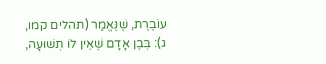עוֹבֶרֶת, שֶׁנֶּאֱמַר (תהלים קמו, ג): בְּבֶן אָדָם שֶׁאֵין לוֹ תְשׁוּעָה,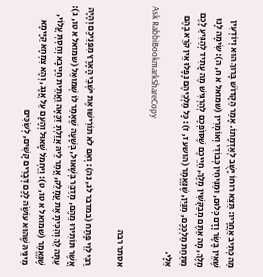מַה כְּתִיב אַחֲרָיו: תֵּצֵא רוּחוֹ יָשֻׁב לְאַדְמָתוֹ. אָמַר הַקָּדוֹשׁ בָּרוּךְ הוּא וְיוֹדְעִין שֶׁאֵין בָּשָׂר וָדָם כְּלוּם, וּמַנִּיחִין כְּבוֹדִי וְאוֹמְרִין (שמואל א ח, ה): שִׂימָה לָנוּ מֶלֶךְ, מָה אַתֶּם מְבַקְּשִׁין מֶלֶךְ, חַיֵּיכֶם שֶׁסּוֹפְכֶם לְהַרְגִּישׁ מֶה עָתִיד לְהַגִּיעַ לָכֶם מִתַּחַת מַלְכְּכֶם, מִנַּיִן, שֶׁנֶּאֱמַר (הושע ז, ז): כָּל מַלְכֵיהֶם נָפָלוּ אֵין קֹרֵא בָהֶם אֵלָי.
Ask RabbiBookmarkShareCopy

אסתר רבה

רַבִּי לֵוִי פָּתַח (במדבר לג, נה): וְאִם לֹא תוֹרִישׁוּ אֶת ישְׁבֵי הָאָרֶץ מִפְּנֵיכֶם וְהָיָה אֲשֶׁר תּוֹתִירוּ מֵהֶם, מְדַבֵּר בְּשָׁאוּל, בְּשָׁעָה שֶׁאָמַר לוֹ שְׁמוּאֵל (שמואל א טו, ג): עַתָּה לֵךְ וְהִכִּיתָ אֶת עֲמָלֵק, אֲמַר לֵיהּ אֲזַלְתְּ זַכָּאָה וַאֲתֵית חַיָּיבָא וְחַסְתְּ עֲלוֹי, שֶׁנֶּאֱמַר (שמואל א טו, ט): וַיַּחְמֹל שָׁאוּל וְהָעָם עַל אֲגָג, וְהָא צִמְחָא קַיָּימָא מִינֵּיהּ שֶׁהוּא עוֹשֶׂה לָכֶם דְּבָרִים קָשִׁים, לְשִׂכִּים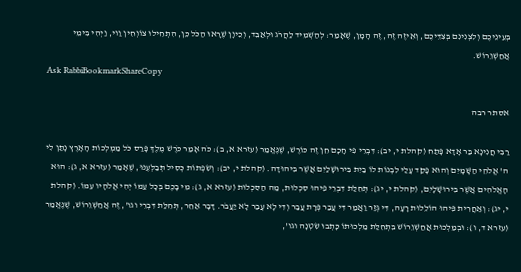בְּעֵינֵיכֶם וְלִצְנִינִם בְּצִדֵּיכֶם, וְאֵיזֶה זֶה, זֶה הָמָן, שֶׁאָמַר: לְהַשְׁמִיד לַהֲרֹג וּלְאַבֵּד, וְכֵיוָן שֶׁרָאוּ הַכֹּל כֵּן, הִתְחִילוּ צוֹוְחִין וַוי, וַיְהִי בִּימֵי אֲחַשְׁוֵרוֹשׁ.
Ask RabbiBookmarkShareCopy

אסתר רבה

רַבִּי חֲנִינָא בַּר אָדָא פָּתַח (קהלת י, יב): דִּבְרֵי פִי חָכָם חֵן זֶה כּוֹרֶשׁ, שֶׁנֶּאֱמַר (עזרא א, ב): כֹּה אָמַר כֹּרֶשׁ מֶלֶךְ פָּרַס כֹּל מַמְלְכוֹת הָאָרֶץ נָתַן לִי ה' אֱלֹהֵי הַשָּׁמָיִם וְהוּא פָקַד עָלַי לִבְנוֹת לוֹ בַיִת בִּירוּשָׁלַיִם אֲשֶׁר בִּיהוּדָה. (קהלת י, יב): וְשִׂפְתוֹת כְּסִיל תְּבַלְּעֶנּוּ, שֶׁאָמַר (עזרא א, ג): הוּא הָאֱלֹהִים אֲשֶׁר בִּירוּשָׁלָיִם, (קהלת י, יג): תְּחִלַּת דִּבְרֵי פִיהוּ סִכְלוּת, מַה הַסִּכְלוּת (עזרא א, ג): מִי בָכֶם בְּכָל עַמּוֹ יְהִי אֱלֹהָיו עִמּוֹ. (קהלת י, יג): וְאַחֲרִית פִּיהוּ הוֹלֵלוּת רָעָה, דִּי גְּזַר וַאֲמַר דִּי עֲבַר פְּרָת עֲבַר וְדִי לָא עֲבַר לָא יַעֲבֹר. דָּבָר אַחֵר, תְּחִלַּת דִּבְרֵי וגו', זֶה אֲחַשְׁוֵרוֹשׁ, שֶׁנֶּאֱמַר (עזרא ד, ו): וּבְמַלְכוּת אֲחַשְׁוֵרוֹשׁ בִּתְחִלַּת מַלְכוּתוֹ כָּתְבוּ שִׂטְנָה וגו',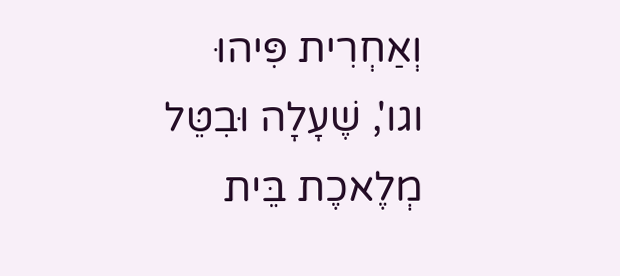וְאַחְרִית פִּיהוּ וגו', שֶׁעָלָה וּבִטֵּל מְלֶאכֶת בֵּית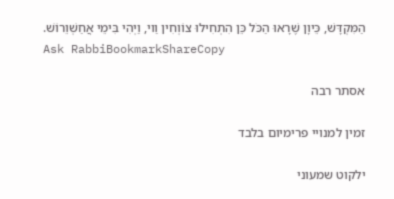הַמִּקְדָּשׁ, כֵּיוָן שֶׁרָאוּ הַכֹּל כֵּן הִתְחִילוּ צוֹוְחִין וַוי, וַיְהִי בִּימֵי אֲחַשְׁוֵרוֹשׁ.
Ask RabbiBookmarkShareCopy

אסתר רבה

זמין למנויי פרימיום בלבד

ילקוט שמעוני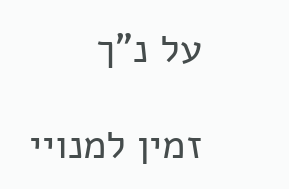על נ"ך

זמין למנויי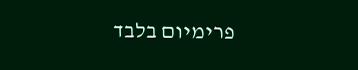פרימיום בלבד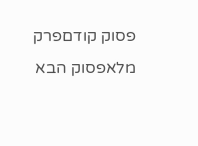פסוק קודםפרק מלאפסוק הבא